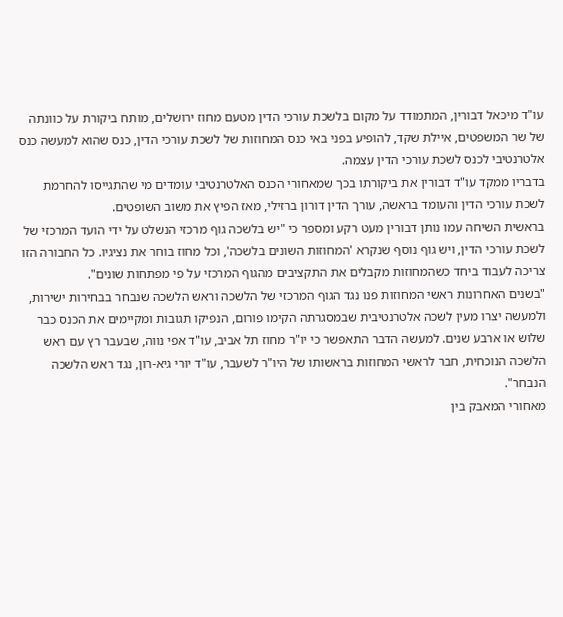עו"ד מיכאל דבורין, המתמודד על מקום בלשכת עורכי הדין מטעם מחוז ירושלים, מותח ביקורת על כוונתה של שר המשפטים, איילת שקד, להופיע בפני באי כנס המחוזות של לשכת עורכי הדין, כנס שהוא למעשה כנס אלטרנטיבי לכנס לשכת עורכי הדין עצמה.
בדבריו ממקד עו"ד דבורין את ביקורתו בכך שמאחורי הכנס האלטרנטיבי עומדים מי שהתגייסו להחרמת לשכת עורכי הדין והעומד בראשה, עורך הדין דורון ברזילי, מאז הפיץ את משוב השופטים.
בראשית השיחה עמו נותן דבורין מעט רקע ומספר כי "יש בלשכה גוף מרכזי הנשלט על ידי הועד המרכזי של לשכת עורכי הדין, ויש גוף נוסף שנקרא 'המחוזות השונים בלשכה', וכל מחוז בוחר את נציגיו. כל החבורה הזו צריכה לעבוד ביחד כשהמחוזות מקבלים את התקציבים מהגוף המרכזי על פי מפתחות שונים".
"בשנים האחרונות ראשי המחוזות פנו נגד הגוף המרכזי של הלשכה וראש הלשכה שנבחר בבחירות ישירות, ולמעשה יצרו מעין לשכה אלטרנטיבית שבמסגרתה הקימו פורום, הנפיקו תגובות ומקיימים את הכנס כבר שלוש או ארבע שנים. למעשה הדבר התאפשר כי יו"ר מחוז תל אביב, עו"ד אפי נווה, שבעבר רץ עם ראש הלשכה הנוכחית, חבר לראשי המחוזות בראשותו של היו"ר לשעבר, עו"ד יורי גיא-רון, נגד ראש הלשכה הנבחר".
מאחורי המאבק בין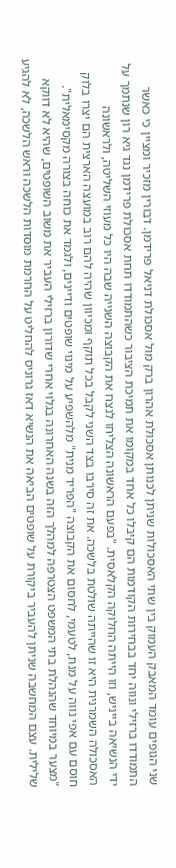שני הגופים עומד המאבק העמוק בין שתי האסכולות שניתן לכנותן אסכולת אהרון ברק מול אסכולת דניאל פרידמן. דבורין מזכיר ומציין כי כאשר התמודדו ברזילי ונווה יחד בבחירות הקודמות הם קיבלו כל אחד במקומו את תמיכת הציבור כשהתמודדו תחת אסכולת פרידמן נגד גיא רון שנתמך על ידי הנשיאה בייניש, וזו הייתה החלוקה הקלאסית. "בפעם הראשונה הצליחו לנצח את הקבוצה השנייה שבה היו כל מעוזי השליטה, ולראשונה האסכולה השמרנית היא זו שהייתה שולטת בלשכה. את זה סירבו בצד השני לקבל בכל תוקף ומכיוון שהיה להם רוב במועצה הארצית הם יצרו בלוק חוסם עם אפי נווה על מנת, לטעמי, לחסום את הקבוצה "הפריד מנית" מלהשפיע על מינוי שופטים ודיינים, ולגמד את כוחה בצורה מקסימאלית".
"מצער במיוחד שהנהלת בתי המשפט הצטרפה למהלך הזה בשנה האחרונה בגלוי אחרי שדורון ברזילי העביר את משוב השופטים, שהיא לא דווקא שלילית. עצם המחשבה שניתן להעביר ביקורת על שופטים הביאה את הנשיא דאז גרוניס להחליט על החרמת מוסדות הלשכה וראש הלשכה, לא להגיע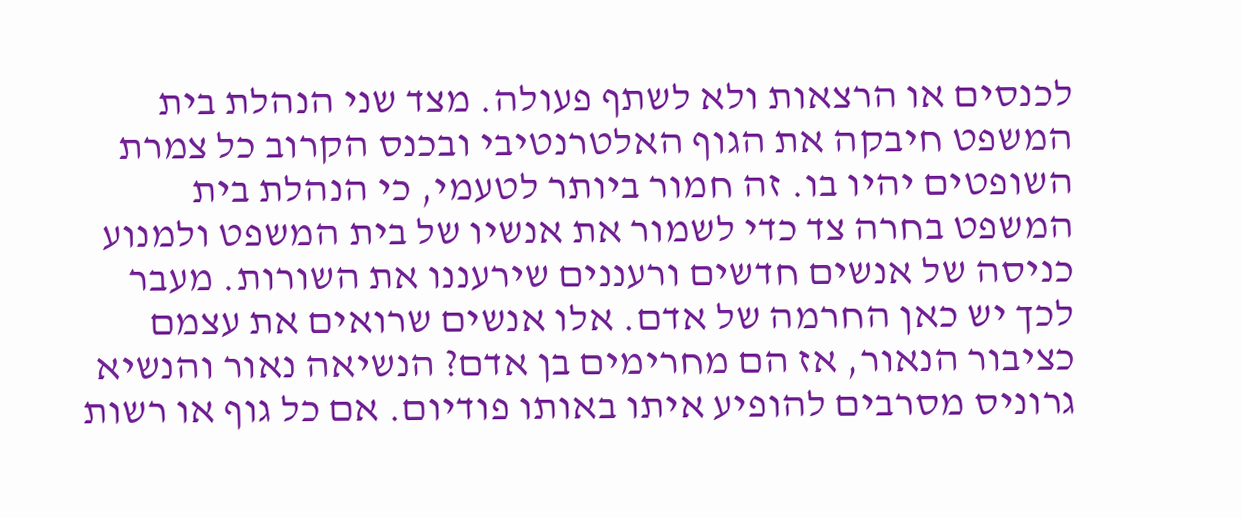לכנסים או הרצאות ולא לשתף פעולה. מצד שני הנהלת בית המשפט חיבקה את הגוף האלטרנטיבי ובכנס הקרוב כל צמרת השופטים יהיו בו. זה חמור ביותר לטעמי, כי הנהלת בית המשפט בחרה צד כדי לשמור את אנשיו של בית המשפט ולמנוע כניסה של אנשים חדשים ורעננים שירעננו את השורות. מעבר לכך יש כאן החרמה של אדם. אלו אנשים שרואים את עצמם כציבור הנאור, אז הם מחרימים בן אדם? הנשיאה נאור והנשיא גרוניס מסרבים להופיע איתו באותו פודיום. אם כל גוף או רשות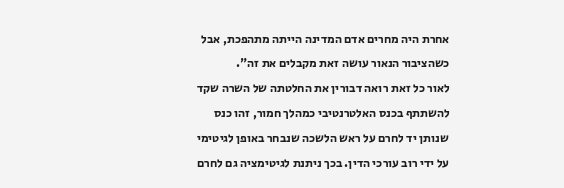אחרת היה מחרים אדם המדינה הייתה מתהפכת, אבל כשהציבור הנאור עושה זאת מקבלים את זה".
לאור כל זאת רואה דבורין את החלטתה של השרה שקד להשתתף בכנס האלטרנטיבי כמהלך חמור, זהו כנס שנותן יד לחרם על ראש הלשכה שנבחר באופן לגיטימי על ידי רוב עורכי הדין. בכך ניתנת לגיטימציה גם לחרם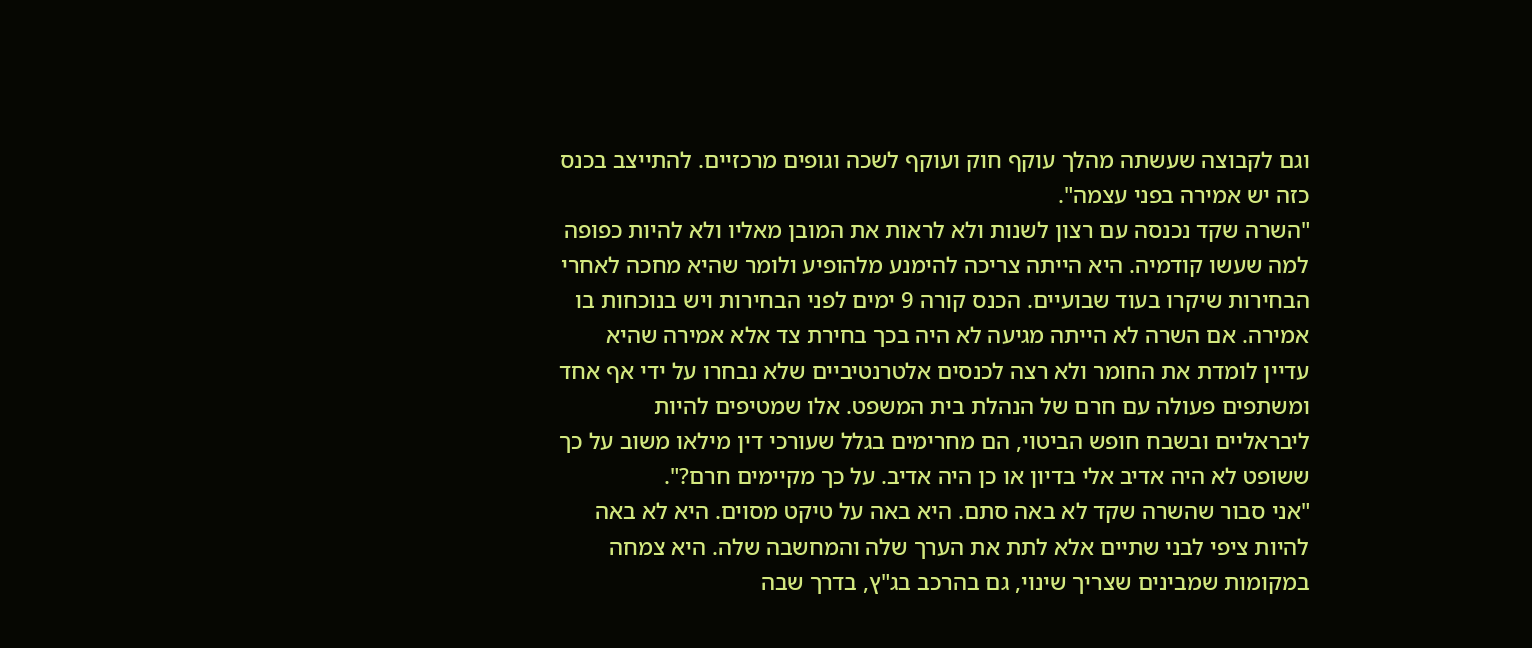וגם לקבוצה שעשתה מהלך עוקף חוק ועוקף לשכה וגופים מרכזיים. להתייצב בכנס כזה יש אמירה בפני עצמה".
"השרה שקד נכנסה עם רצון לשנות ולא לראות את המובן מאליו ולא להיות כפופה למה שעשו קודמיה. היא הייתה צריכה להימנע מלהופיע ולומר שהיא מחכה לאחרי הבחירות שיקרו בעוד שבועיים. הכנס קורה 9 ימים לפני הבחירות ויש בנוכחות בו אמירה. אם השרה לא הייתה מגיעה לא היה בכך בחירת צד אלא אמירה שהיא עדיין לומדת את החומר ולא רצה לכנסים אלטרנטיביים שלא נבחרו על ידי אף אחד ומשתפים פעולה עם חרם של הנהלת בית המשפט. אלו שמטיפים להיות ליבראליים ובשבח חופש הביטוי, הם מחרימים בגלל שעורכי דין מילאו משוב על כך ששופט לא היה אדיב אלי בדיון או כן היה אדיב. על כך מקיימים חרם?".
"אני סבור שהשרה שקד לא באה סתם. היא באה על טיקט מסוים. היא לא באה להיות ציפי לבני שתיים אלא לתת את הערך שלה והמחשבה שלה. היא צמחה במקומות שמבינים שצריך שינוי, גם בהרכב בג"ץ, בדרך שבה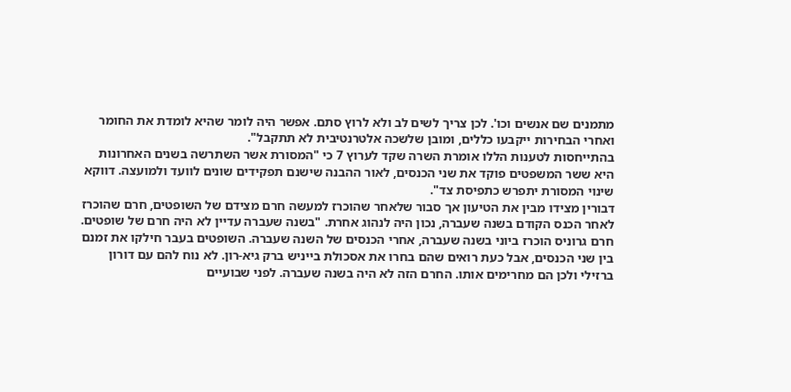מתמנים שם אנשים וכו'. לכן צריך לשים לב ולא לרוץ סתם. אפשר היה לומר שהיא לומדת את החומר ואחרי הבחירות ייקבעו כללים, ומובן שלשכה אלטרנטיבית לא תתקבל".
בהתייחסות לטענות הללו אומרת השרה שקד לערוץ 7 כי "המסורת אשר השתרשה בשנים האחרונות היא ששר המשפטים פוקד את שני הכנסים, לאור ההבנה שישנם תפקידים שונים לוועד ולמועצה. דווקא שינוי המסורת יתפרש כתפיסת צד".
דבורין מצידו מבין את הטיעון אך סבור שלאחר שהוכרז למעשה חרם מצידם של השופטים, חרם שהוכרז לאחר הכנס הקודם בשנה שעברה, נכון היה לנהוג אחרת. "בשנה שעברה עדיין לא היה חרם של שופטים. חרם גרוניס הוכרז ביוני בשנה שעברה, אחרי הכנסים של השנה שעברה. השופטים בעבר חילקו את זמנם בין שני הכנסים, אבל כעת רואים שהם בחרו את אסכולת בייניש ברק גיא-רון. לא נוח להם עם דורון ברזילי ולכן הם מחרימים אותו. החרם הזה לא היה בשנה שעברה. לפני שבועיים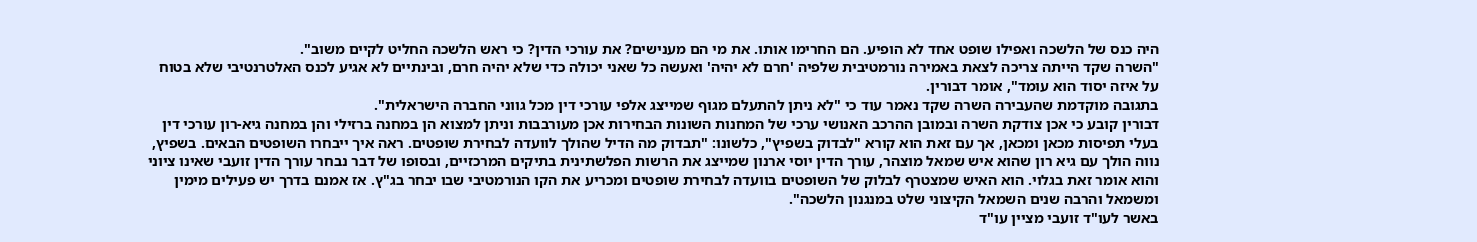היה כנס של הלשכה ואפילו שופט אחד לא הופיע. הם החרימו אותו. את מי הם מענישים? את עורכי הדין? כי ראש הלשכה החליט לקיים משוב".
"השרה שקד הייתה צריכה לצאת באמירה נורמטיבית שלפיה 'חרם לא יהיה' ואעשה כל שאני יכולה כדי שלא יהיה חרם, ובינתיים לא אגיע לכנס האלטרנטיבי שלא בטוח על איזה יסוד הוא עומד", אומר דבורין.
בתגובה מוקדמת שהעבירה השרה שקד נאמר עוד כי "לא ניתן להתעלם מגוף שמייצג אלפי עורכי דין מכל גווני החברה הישראלית".
דבורין קובע כי אכן צודקת השרה ובמובן ההרכב האנושי ערכי של המחנות השונות הבחירות אכן מעורבבות וניתן למצוא הן במחנה ברזילי והן במחנה גיא-רון עורכי דין בעלי תפיסות מכאן ומכאן, אך עם זאת הוא קורא "לבדוק בשפיץ", כלשונו: "תבדוק מה הדיל שהולך לוועדה לבחירת שופטים. ראה איך ייבחרו השופטים הבאים. בשפיץ, נווה הולך עם גיא רון שהוא איש שמאל מוצהר, עורך הדין יוסי ארנון שמייצג את הרשות הפלשתינית בתיקים המרכזיים, ובסופו של דבר נבחר עורך הדין זועבי שאינו ציוני והוא אומר זאת בגלוי. הוא האיש שמצטרף לבלוק של השופטים בוועדה לבחירת שופטים ומכריע את הקו הנורמטיבי שבו יבחר בג"ץ. אז אמנם בדרך יש פעילים מימין ומשמאל והרבה שנים השמאל הקיצוני שלט במנגנון הלשכה".
באשר לעו"ד זועבי מציין עו"ד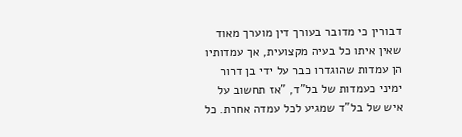דבורין כי מדובר בעורך דין מוערך מאוד שאין איתו כל בעיה מקצועית, אך עמדותיו הן עמדות שהוגדרו כבר על ידי בן דרור ימיני כעמדות של בל"ד, "אז תחשוב על איש של בל"ד שמגיע לכל עמדה אחרת. כל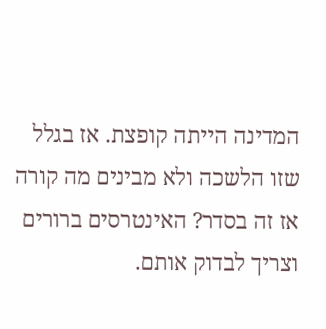המדינה הייתה קופצת. אז בגלל שזו הלשכה ולא מבינים מה קורה אז זה בסדר? האינטרסים ברורים וצריך לבדוק אותם.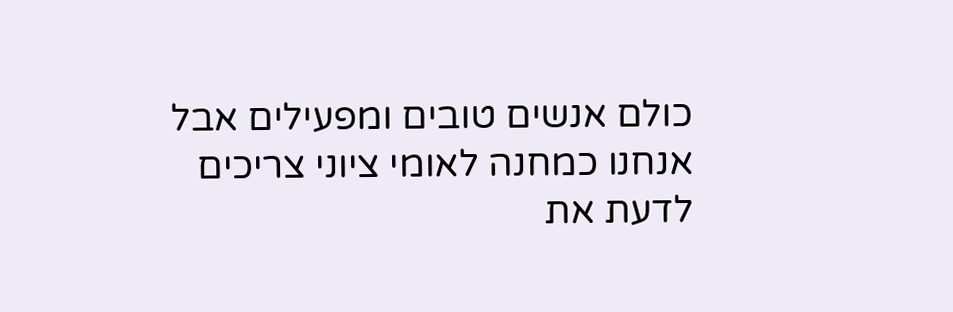כולם אנשים טובים ומפעילים אבל אנחנו כמחנה לאומי ציוני צריכים לדעת את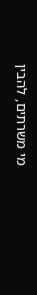מי משרתים, להבין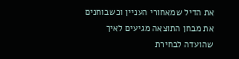את הדיל שמאחורי העניין וכשבוחנים את מבחן התוצאה מגיעים לאיך שהועדה לבחירת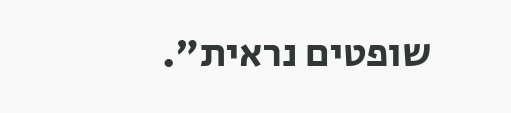שופטים נראית".